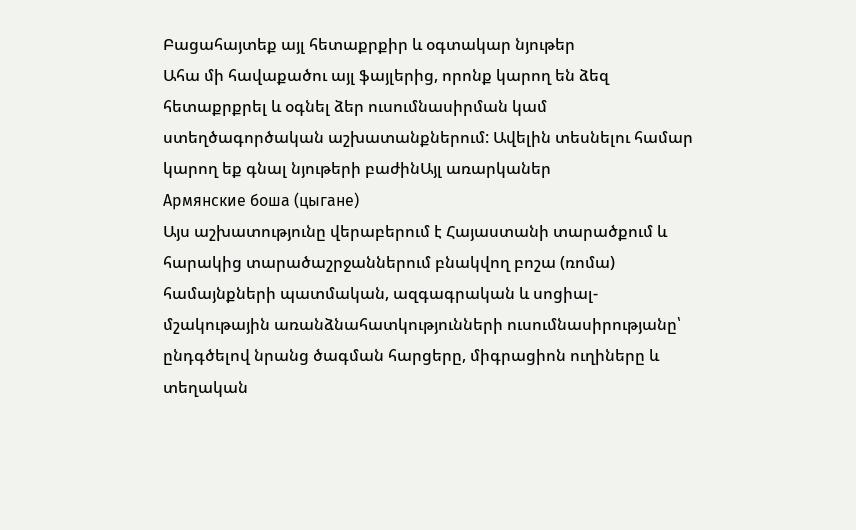Բացահայտեք այլ հետաքրքիր և օգտակար նյութեր
Ահա մի հավաքածու այլ ֆայլերից, որոնք կարող են ձեզ հետաքրքրել և օգնել ձեր ուսումնասիրման կամ ստեղծագործական աշխատանքներում: Ավելին տեսնելու համար կարող եք գնալ նյութերի բաժինԱյլ առարկաներ
Армянские боша (цыгане)
Այս աշխատությունը վերաբերում է Հայաստանի տարածքում և հարակից տարածաշրջաններում բնակվող բոշա (ռոմա) համայնքների պատմական, ազգագրական և սոցիալ-մշակութային առանձնահատկությունների ուսումնասիրությանը՝ ընդգծելով նրանց ծագման հարցերը, միգրացիոն ուղիները և տեղական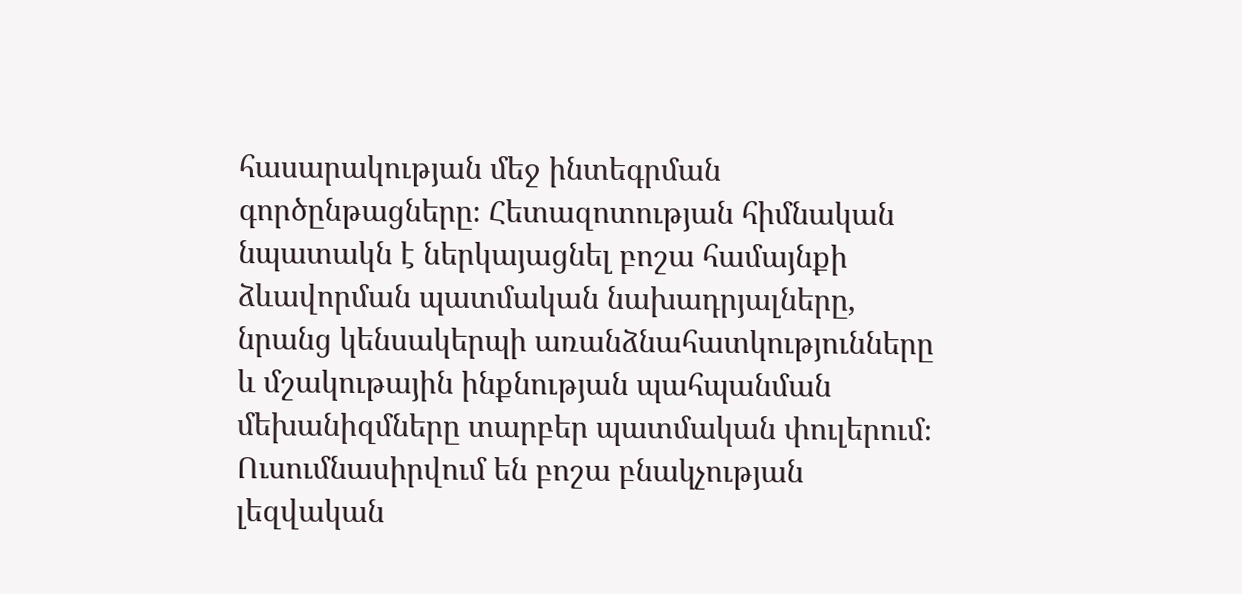հասարակության մեջ ինտեգրման գործընթացները։ Հետազոտության հիմնական նպատակն է ներկայացնել բոշա համայնքի ձևավորման պատմական նախադրյալները, նրանց կենսակերպի առանձնահատկությունները և մշակութային ինքնության պահպանման մեխանիզմները տարբեր պատմական փուլերում։ Ուսումնասիրվում են բոշա բնակչության լեզվական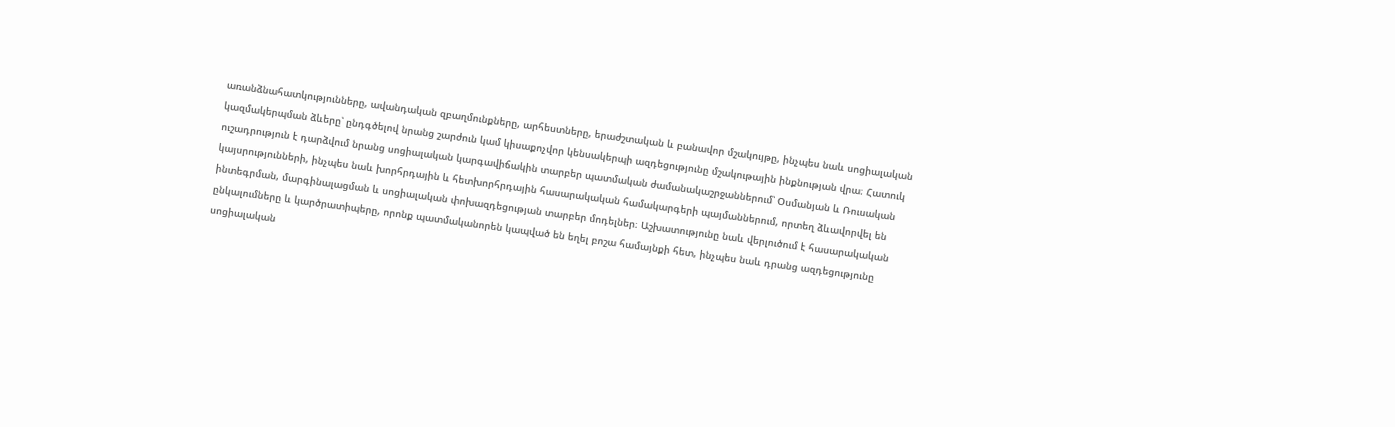առանձնահատկությունները, ավանդական զբաղմունքները, արհեստները, երաժշտական և բանավոր մշակույթը, ինչպես նաև սոցիալական կազմակերպման ձևերը՝ ընդգծելով նրանց շարժուն կամ կիսաքոչվոր կենսակերպի ազդեցությունը մշակութային ինքնության վրա։ Հատուկ ուշադրություն է դարձվում նրանց սոցիալական կարգավիճակին տարբեր պատմական ժամանակաշրջաններում՝ Օսմանյան և Ռուսական կայսրությունների, ինչպես նաև խորհրդային և հետխորհրդային հասարակական համակարգերի պայմաններում, որտեղ ձևավորվել են ինտեգրման, մարգինալացման և սոցիալական փոխազդեցության տարբեր մոդելներ։ Աշխատությունը նաև վերլուծում է հասարակական ընկալումները և կարծրատիպերը, որոնք պատմականորեն կապված են եղել բոշա համայնքի հետ, ինչպես նաև դրանց ազդեցությունը սոցիալական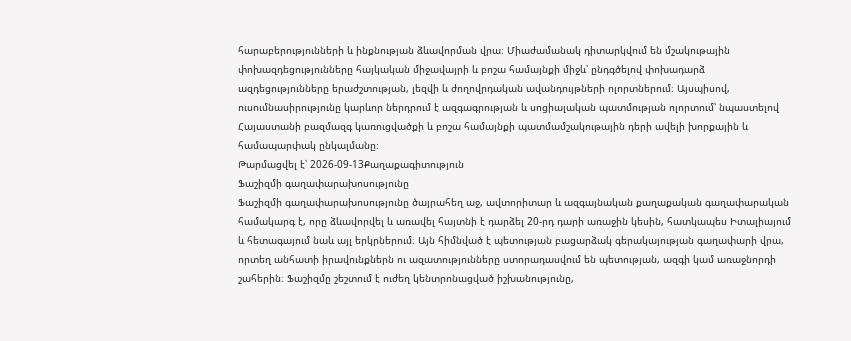հարաբերությունների և ինքնության ձևավորման վրա։ Միաժամանակ դիտարկվում են մշակութային փոխազդեցությունները հայկական միջավայրի և բոշա համայնքի միջև՝ ընդգծելով փոխադարձ ազդեցությունները երաժշտության, լեզվի և ժողովրդական ավանդույթների ոլորտներում։ Այսպիսով, ուսումնասիրությունը կարևոր ներդրում է ազգագրության և սոցիալական պատմության ոլորտում՝ նպաստելով Հայաստանի բազմազգ կառուցվածքի և բոշա համայնքի պատմամշակութային դերի ավելի խորքային և համապարփակ ընկալմանը։
Թարմացվել է՝ 2026-09-13Քաղաքագիտություն
Ֆաշիզմի գաղափարախոսությունը
Ֆաշիզմի գաղափարախոսությունը ծայրահեղ աջ, ավտորիտար և ազգայնական քաղաքական գաղափարական համակարգ է, որը ձևավորվել և առավել հայտնի է դարձել 20-րդ դարի առաջին կեսին, հատկապես Իտալիայում և հետագայում նաև այլ երկրներում։ Այն հիմնված է պետության բացարձակ գերակայության գաղափարի վրա, որտեղ անհատի իրավունքներն ու ազատությունները ստորադասվում են պետության, ազգի կամ առաջնորդի շահերին։ Ֆաշիզմը շեշտում է ուժեղ կենտրոնացված իշխանությունը,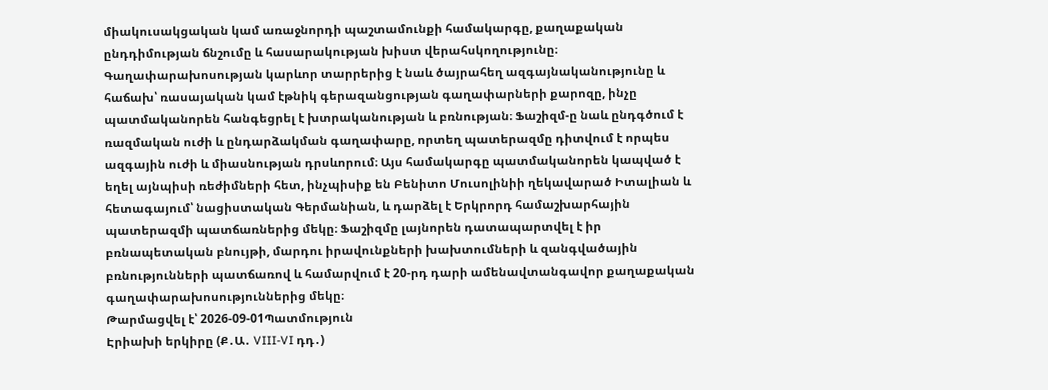միակուսակցական կամ առաջնորդի պաշտամունքի համակարգը, քաղաքական ընդդիմության ճնշումը և հասարակության խիստ վերահսկողությունը։ Գաղափարախոսության կարևոր տարրերից է նաև ծայրահեղ ազգայնականությունը և հաճախ՝ ռասայական կամ էթնիկ գերազանցության գաղափարների քարոզը, ինչը պատմականորեն հանգեցրել է խտրականության և բռնության։ Ֆաշիզմ-ը նաև ընդգծում է ռազմական ուժի և ընդարձակման գաղափարը, որտեղ պատերազմը դիտվում է որպես ազգային ուժի և միասնության դրսևորում։ Այս համակարգը պատմականորեն կապված է եղել այնպիսի ռեժիմների հետ, ինչպիսիք են Բենիտո Մուսոլինիի ղեկավարած Իտալիան և հետագայում՝ նացիստական Գերմանիան, և դարձել է Երկրորդ համաշխարհային պատերազմի պատճառներից մեկը։ Ֆաշիզմը լայնորեն դատապարտվել է իր բռնապետական բնույթի, մարդու իրավունքների խախտումների և զանգվածային բռնությունների պատճառով և համարվում է 20-րդ դարի ամենավտանգավոր քաղաքական գաղափարախոսություններից մեկը։
Թարմացվել է՝ 2026-09-01Պատմություն
Էրիախի երկիրը (Ք․Ա․ VIII-VI դդ․)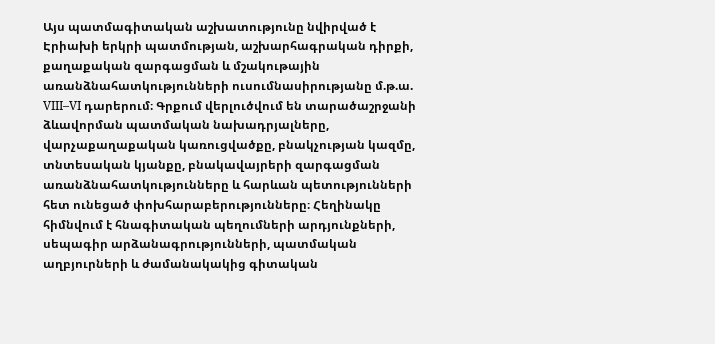Այս պատմագիտական աշխատությունը նվիրված է Էրիախի երկրի պատմության, աշխարհագրական դիրքի, քաղաքական զարգացման և մշակութային առանձնահատկությունների ուսումնասիրությանը մ.թ.ա. VIII–VI դարերում։ Գրքում վերլուծվում են տարածաշրջանի ձևավորման պատմական նախադրյալները, վարչաքաղաքական կառուցվածքը, բնակչության կազմը, տնտեսական կյանքը, բնակավայրերի զարգացման առանձնահատկությունները և հարևան պետությունների հետ ունեցած փոխհարաբերությունները։ Հեղինակը հիմնվում է հնագիտական պեղումների արդյունքների, սեպագիր արձանագրությունների, պատմական աղբյուրների և ժամանակակից գիտական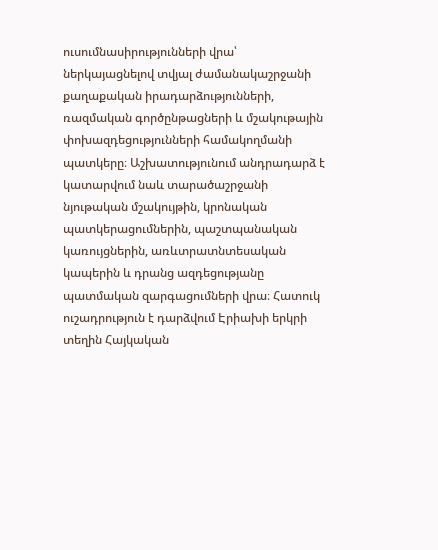ուսումնասիրությունների վրա՝ ներկայացնելով տվյալ ժամանակաշրջանի քաղաքական իրադարձությունների, ռազմական գործընթացների և մշակութային փոխազդեցությունների համակողմանի պատկերը։ Աշխատությունում անդրադարձ է կատարվում նաև տարածաշրջանի նյութական մշակույթին, կրոնական պատկերացումներին, պաշտպանական կառույցներին, առևտրատնտեսական կապերին և դրանց ազդեցությանը պատմական զարգացումների վրա։ Հատուկ ուշադրություն է դարձվում Էրիախի երկրի տեղին Հայկական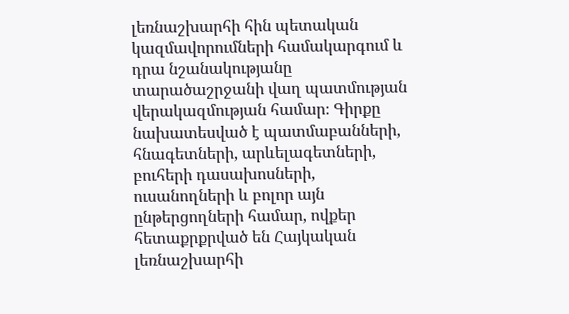լեռնաշխարհի հին պետական կազմավորումների համակարգում և դրա նշանակությանը տարածաշրջանի վաղ պատմության վերակազմության համար։ Գիրքը նախատեսված է պատմաբանների, հնագետների, արևելագետների, բուհերի դասախոսների, ուսանողների և բոլոր այն ընթերցողների համար, ովքեր հետաքրքրված են Հայկական լեռնաշխարհի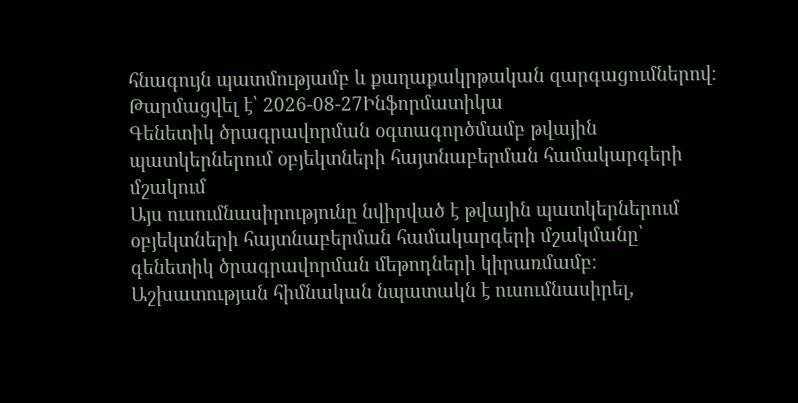հնագույն պատմությամբ և քաղաքակրթական զարգացումներով։
Թարմացվել է՝ 2026-08-27Ինֆորմատիկա
Գենետիկ ծրագրավորման օգտագործմամբ թվային պատկերներում օբյեկտների հայտնաբերման համակարգերի մշակում
Այս ուսումնասիրությունը նվիրված է թվային պատկերներում օբյեկտների հայտնաբերման համակարգերի մշակմանը՝ գենետիկ ծրագրավորման մեթոդների կիրառմամբ։ Աշխատության հիմնական նպատակն է ուսումնասիրել,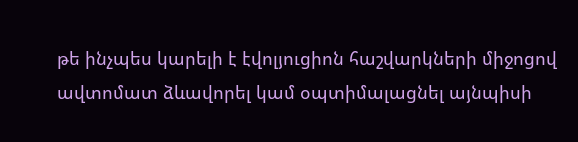թե ինչպես կարելի է էվոլյուցիոն հաշվարկների միջոցով ավտոմատ ձևավորել կամ օպտիմալացնել այնպիսի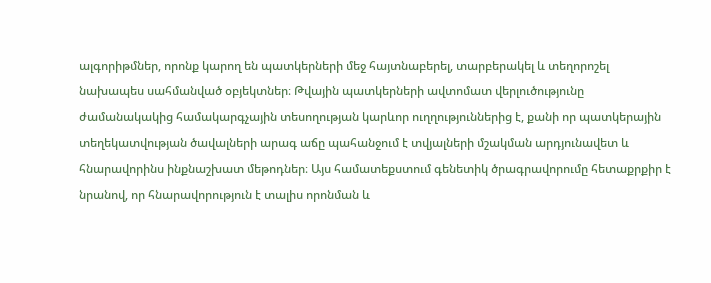ալգորիթմներ, որոնք կարող են պատկերների մեջ հայտնաբերել, տարբերակել և տեղորոշել նախապես սահմանված օբյեկտներ։ Թվային պատկերների ավտոմատ վերլուծությունը ժամանակակից համակարգչային տեսողության կարևոր ուղղություններից է, քանի որ պատկերային տեղեկատվության ծավալների արագ աճը պահանջում է տվյալների մշակման արդյունավետ և հնարավորինս ինքնաշխատ մեթոդներ։ Այս համատեքստում գենետիկ ծրագրավորումը հետաքրքիր է նրանով, որ հնարավորություն է տալիս որոնման և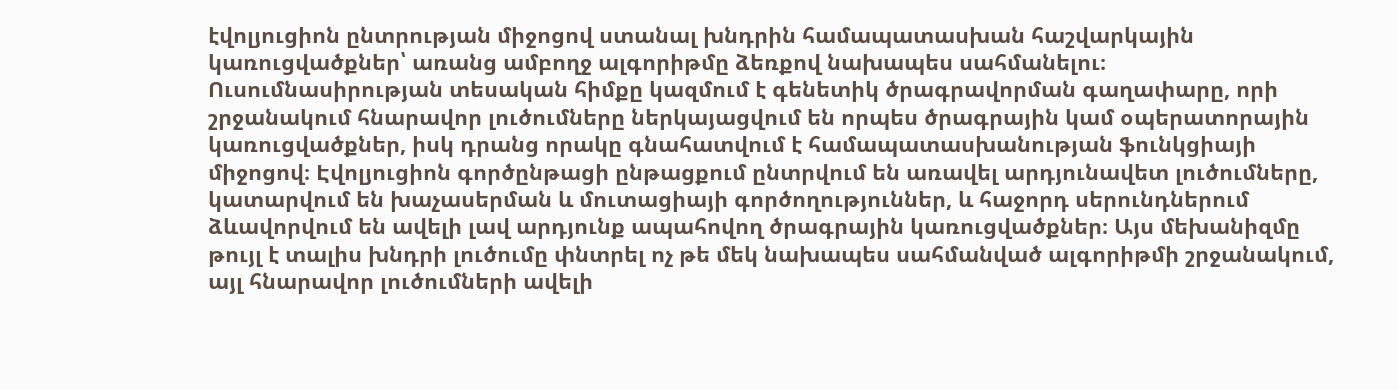էվոլյուցիոն ընտրության միջոցով ստանալ խնդրին համապատասխան հաշվարկային կառուցվածքներ՝ առանց ամբողջ ալգորիթմը ձեռքով նախապես սահմանելու։ Ուսումնասիրության տեսական հիմքը կազմում է գենետիկ ծրագրավորման գաղափարը, որի շրջանակում հնարավոր լուծումները ներկայացվում են որպես ծրագրային կամ օպերատորային կառուցվածքներ, իսկ դրանց որակը գնահատվում է համապատասխանության ֆունկցիայի միջոցով։ Էվոլյուցիոն գործընթացի ընթացքում ընտրվում են առավել արդյունավետ լուծումները, կատարվում են խաչասերման և մուտացիայի գործողություններ, և հաջորդ սերունդներում ձևավորվում են ավելի լավ արդյունք ապահովող ծրագրային կառուցվածքներ։ Այս մեխանիզմը թույլ է տալիս խնդրի լուծումը փնտրել ոչ թե մեկ նախապես սահմանված ալգորիթմի շրջանակում, այլ հնարավոր լուծումների ավելի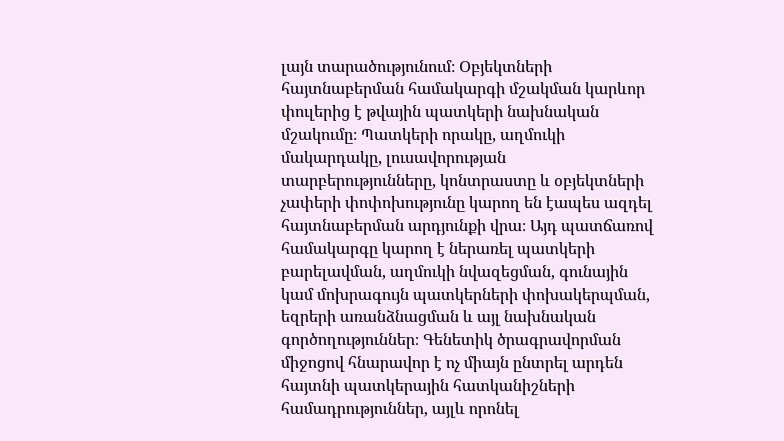լայն տարածությունում։ Օբյեկտների հայտնաբերման համակարգի մշակման կարևոր փուլերից է թվային պատկերի նախնական մշակումը։ Պատկերի որակը, աղմուկի մակարդակը, լուսավորության տարբերությունները, կոնտրաստը և օբյեկտների չափերի փոփոխությունը կարող են էապես ազդել հայտնաբերման արդյունքի վրա։ Այդ պատճառով համակարգը կարող է ներառել պատկերի բարելավման, աղմուկի նվազեցման, գունային կամ մոխրագույն պատկերների փոխակերպման, եզրերի առանձնացման և այլ նախնական գործողություններ։ Գենետիկ ծրագրավորման միջոցով հնարավոր է ոչ միայն ընտրել արդեն հայտնի պատկերային հատկանիշների համադրություններ, այլև որոնել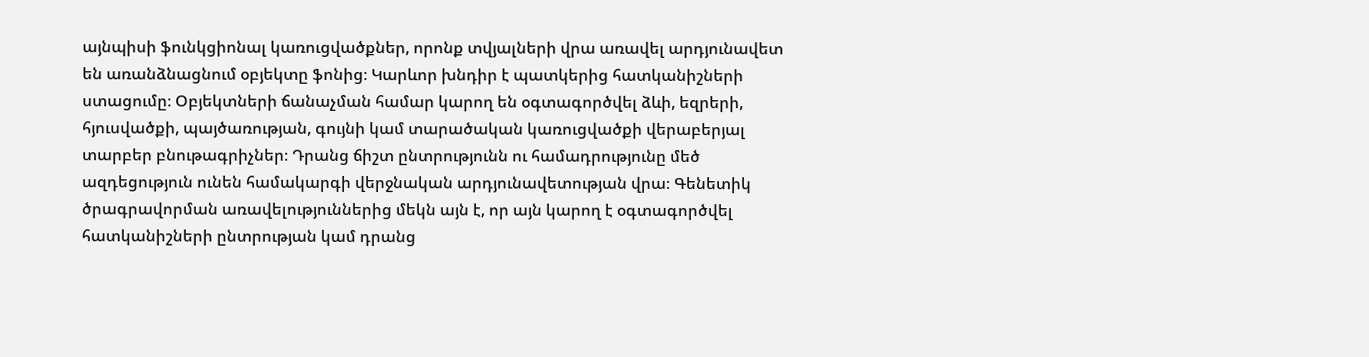այնպիսի ֆունկցիոնալ կառուցվածքներ, որոնք տվյալների վրա առավել արդյունավետ են առանձնացնում օբյեկտը ֆոնից։ Կարևոր խնդիր է պատկերից հատկանիշների ստացումը։ Օբյեկտների ճանաչման համար կարող են օգտագործվել ձևի, եզրերի, հյուսվածքի, պայծառության, գույնի կամ տարածական կառուցվածքի վերաբերյալ տարբեր բնութագրիչներ։ Դրանց ճիշտ ընտրությունն ու համադրությունը մեծ ազդեցություն ունեն համակարգի վերջնական արդյունավետության վրա։ Գենետիկ ծրագրավորման առավելություններից մեկն այն է, որ այն կարող է օգտագործվել հատկանիշների ընտրության կամ դրանց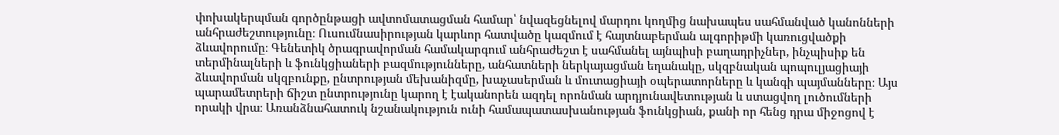փոխակերպման գործընթացի ավտոմատացման համար՝ նվազեցնելով մարդու կողմից նախապես սահմանված կանոնների անհրաժեշտությունը։ Ուսումնասիրության կարևոր հատվածը կազմում է հայտնաբերման ալգորիթմի կառուցվածքի ձևավորումը։ Գենետիկ ծրագրավորման համակարգում անհրաժեշտ է սահմանել այնպիսի բաղադրիչներ, ինչպիսիք են տերմինալների և ֆունկցիաների բազմությունները, անհատների ներկայացման եղանակը, սկզբնական պոպուլյացիայի ձևավորման սկզբունքը, ընտրության մեխանիզմը, խաչասերման և մուտացիայի օպերատորները և կանգի պայմանները։ Այս պարամետրերի ճիշտ ընտրությունը կարող է էականորեն ազդել որոնման արդյունավետության և ստացվող լուծումների որակի վրա։ Առանձնահատուկ նշանակություն ունի համապատասխանության ֆունկցիան, քանի որ հենց դրա միջոցով է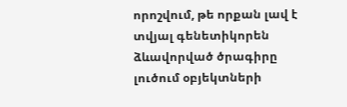որոշվում, թե որքան լավ է տվյալ գենետիկորեն ձևավորված ծրագիրը լուծում օբյեկտների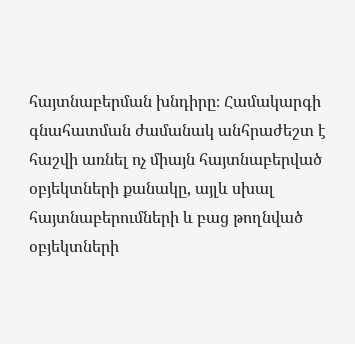հայտնաբերման խնդիրը։ Համակարգի գնահատման ժամանակ անհրաժեշտ է հաշվի առնել ոչ միայն հայտնաբերված օբյեկտների քանակը, այլև սխալ հայտնաբերումների և բաց թողնված օբյեկտների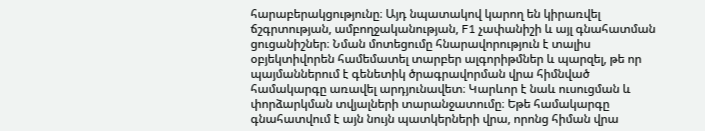հարաբերակցությունը։ Այդ նպատակով կարող են կիրառվել ճշգրտության, ամբողջականության, F1 չափանիշի և այլ գնահատման ցուցանիշներ։ Նման մոտեցումը հնարավորություն է տալիս օբյեկտիվորեն համեմատել տարբեր ալգորիթմներ և պարզել, թե որ պայմաններում է գենետիկ ծրագրավորման վրա հիմնված համակարգը առավել արդյունավետ։ Կարևոր է նաև ուսուցման և փորձարկման տվյալների տարանջատումը։ Եթե համակարգը գնահատվում է այն նույն պատկերների վրա, որոնց հիման վրա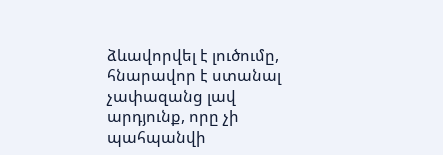ձևավորվել է լուծումը, հնարավոր է ստանալ չափազանց լավ արդյունք, որը չի պահպանվի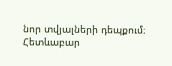նոր տվյալների դեպքում։ Հետևաբար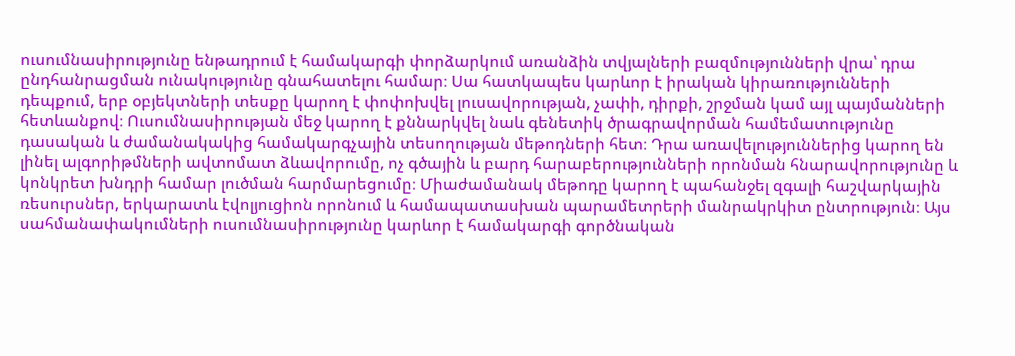ուսումնասիրությունը ենթադրում է համակարգի փորձարկում առանձին տվյալների բազմությունների վրա՝ դրա ընդհանրացման ունակությունը գնահատելու համար։ Սա հատկապես կարևոր է իրական կիրառությունների դեպքում, երբ օբյեկտների տեսքը կարող է փոփոխվել լուսավորության, չափի, դիրքի, շրջման կամ այլ պայմանների հետևանքով։ Ուսումնասիրության մեջ կարող է քննարկվել նաև գենետիկ ծրագրավորման համեմատությունը դասական և ժամանակակից համակարգչային տեսողության մեթոդների հետ։ Դրա առավելություններից կարող են լինել ալգորիթմների ավտոմատ ձևավորումը, ոչ գծային և բարդ հարաբերությունների որոնման հնարավորությունը և կոնկրետ խնդրի համար լուծման հարմարեցումը։ Միաժամանակ մեթոդը կարող է պահանջել զգալի հաշվարկային ռեսուրսներ, երկարատև էվոլյուցիոն որոնում և համապատասխան պարամետրերի մանրակրկիտ ընտրություն։ Այս սահմանափակումների ուսումնասիրությունը կարևոր է համակարգի գործնական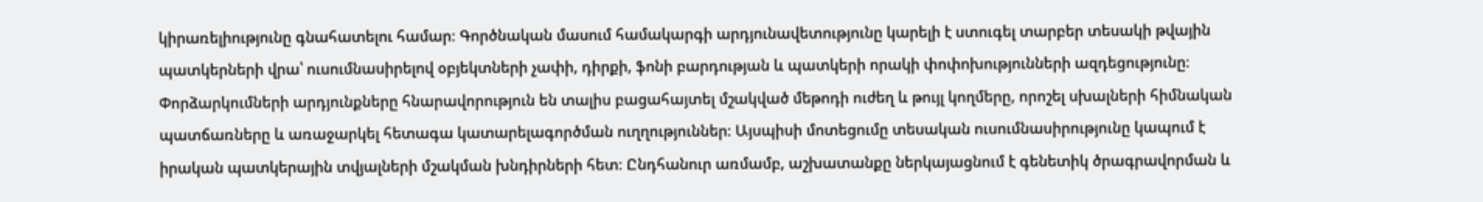կիրառելիությունը գնահատելու համար։ Գործնական մասում համակարգի արդյունավետությունը կարելի է ստուգել տարբեր տեսակի թվային պատկերների վրա՝ ուսումնասիրելով օբյեկտների չափի, դիրքի, ֆոնի բարդության և պատկերի որակի փոփոխությունների ազդեցությունը։ Փորձարկումների արդյունքները հնարավորություն են տալիս բացահայտել մշակված մեթոդի ուժեղ և թույլ կողմերը, որոշել սխալների հիմնական պատճառները և առաջարկել հետագա կատարելագործման ուղղություններ։ Այսպիսի մոտեցումը տեսական ուսումնասիրությունը կապում է իրական պատկերային տվյալների մշակման խնդիրների հետ։ Ընդհանուր առմամբ, աշխատանքը ներկայացնում է գենետիկ ծրագրավորման և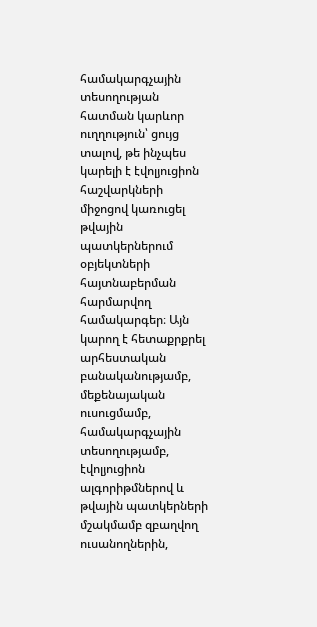համակարգչային տեսողության հատման կարևոր ուղղություն՝ ցույց տալով, թե ինչպես կարելի է էվոլյուցիոն հաշվարկների միջոցով կառուցել թվային պատկերներում օբյեկտների հայտնաբերման հարմարվող համակարգեր։ Այն կարող է հետաքրքրել արհեստական բանականությամբ, մեքենայական ուսուցմամբ, համակարգչային տեսողությամբ, էվոլյուցիոն ալգորիթմներով և թվային պատկերների մշակմամբ զբաղվող ուսանողներին,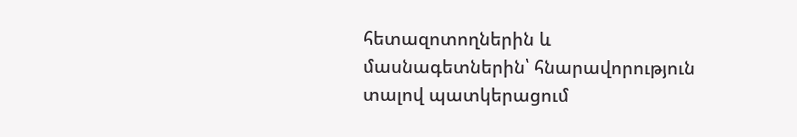հետազոտողներին և մասնագետներին՝ հնարավորություն տալով պատկերացում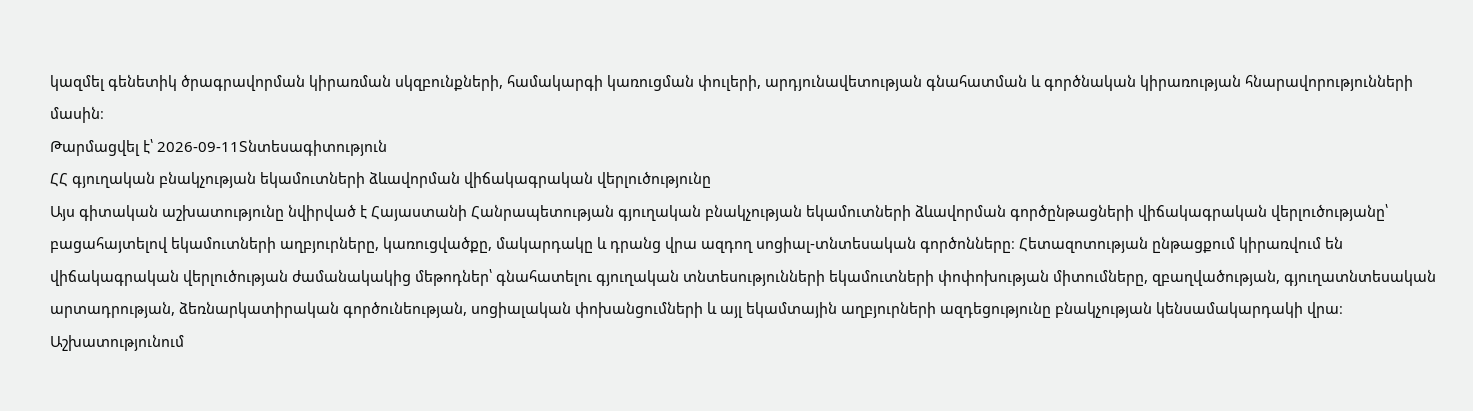կազմել գենետիկ ծրագրավորման կիրառման սկզբունքների, համակարգի կառուցման փուլերի, արդյունավետության գնահատման և գործնական կիրառության հնարավորությունների մասին։
Թարմացվել է՝ 2026-09-11Տնտեսագիտություն
ՀՀ գյուղական բնակչության եկամուտների ձևավորման վիճակագրական վերլուծությունը
Այս գիտական աշխատությունը նվիրված է Հայաստանի Հանրապետության գյուղական բնակչության եկամուտների ձևավորման գործընթացների վիճակագրական վերլուծությանը՝ բացահայտելով եկամուտների աղբյուրները, կառուցվածքը, մակարդակը և դրանց վրա ազդող սոցիալ-տնտեսական գործոնները։ Հետազոտության ընթացքում կիրառվում են վիճակագրական վերլուծության ժամանակակից մեթոդներ՝ գնահատելու գյուղական տնտեսությունների եկամուտների փոփոխության միտումները, զբաղվածության, գյուղատնտեսական արտադրության, ձեռնարկատիրական գործունեության, սոցիալական փոխանցումների և այլ եկամտային աղբյուրների ազդեցությունը բնակչության կենսամակարդակի վրա։ Աշխատությունում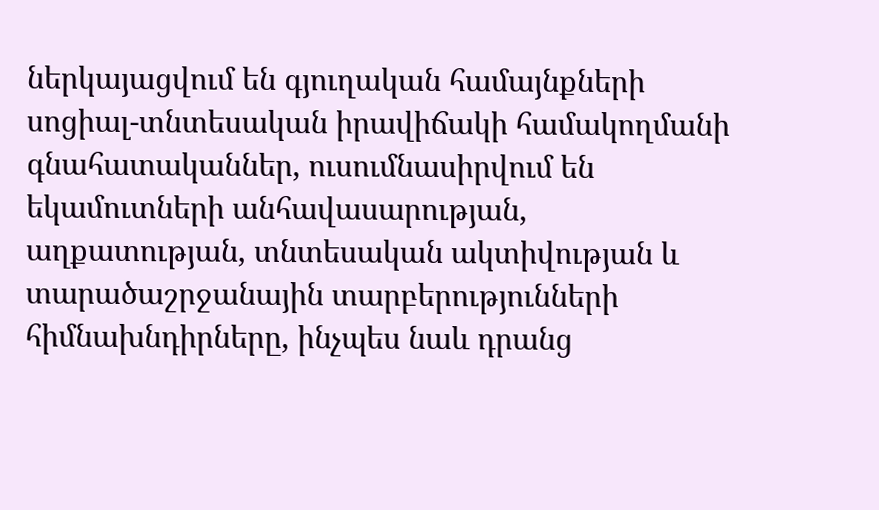ներկայացվում են գյուղական համայնքների սոցիալ-տնտեսական իրավիճակի համակողմանի գնահատականներ, ուսումնասիրվում են եկամուտների անհավասարության, աղքատության, տնտեսական ակտիվության և տարածաշրջանային տարբերությունների հիմնախնդիրները, ինչպես նաև դրանց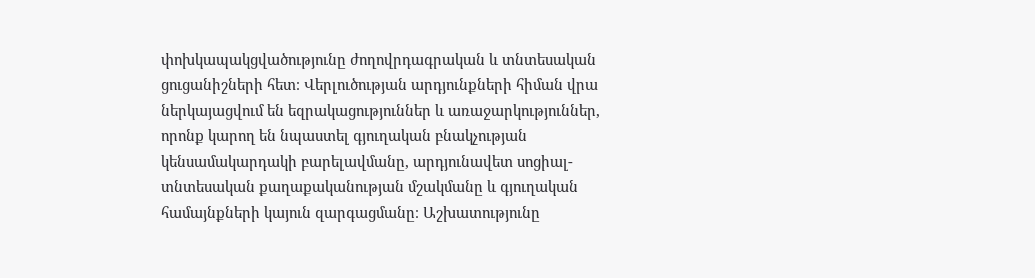փոխկապակցվածությունը ժողովրդագրական և տնտեսական ցուցանիշների հետ։ Վերլուծության արդյունքների հիման վրա ներկայացվում են եզրակացություններ և առաջարկություններ, որոնք կարող են նպաստել գյուղական բնակչության կենսամակարդակի բարելավմանը, արդյունավետ սոցիալ-տնտեսական քաղաքականության մշակմանը և գյուղական համայնքների կայուն զարգացմանը։ Աշխատությունը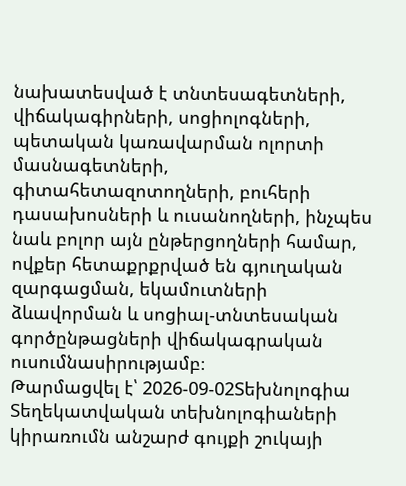նախատեսված է տնտեսագետների, վիճակագիրների, սոցիոլոգների, պետական կառավարման ոլորտի մասնագետների, գիտահետազոտողների, բուհերի դասախոսների և ուսանողների, ինչպես նաև բոլոր այն ընթերցողների համար, ովքեր հետաքրքրված են գյուղական զարգացման, եկամուտների ձևավորման և սոցիալ-տնտեսական գործընթացների վիճակագրական ուսումնասիրությամբ։
Թարմացվել է՝ 2026-09-02Տեխնոլոգիա
Տեղեկատվական տեխնոլոգիաների կիրառումն անշարժ գույքի շուկայի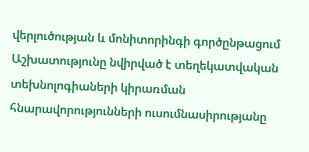վերլուծության և մոնիտորինգի գործընթացում
Աշխատությունը նվիրված է տեղեկատվական տեխնոլոգիաների կիրառման հնարավորությունների ուսումնասիրությանը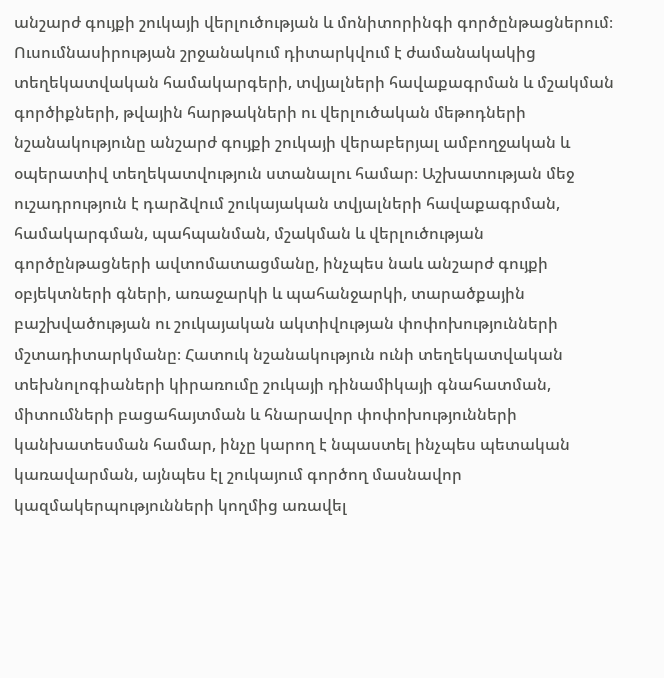անշարժ գույքի շուկայի վերլուծության և մոնիտորինգի գործընթացներում։ Ուսումնասիրության շրջանակում դիտարկվում է ժամանակակից տեղեկատվական համակարգերի, տվյալների հավաքագրման և մշակման գործիքների, թվային հարթակների ու վերլուծական մեթոդների նշանակությունը անշարժ գույքի շուկայի վերաբերյալ ամբողջական և օպերատիվ տեղեկատվություն ստանալու համար։ Աշխատության մեջ ուշադրություն է դարձվում շուկայական տվյալների հավաքագրման, համակարգման, պահպանման, մշակման և վերլուծության գործընթացների ավտոմատացմանը, ինչպես նաև անշարժ գույքի օբյեկտների գների, առաջարկի և պահանջարկի, տարածքային բաշխվածության ու շուկայական ակտիվության փոփոխությունների մշտադիտարկմանը։ Հատուկ նշանակություն ունի տեղեկատվական տեխնոլոգիաների կիրառումը շուկայի դինամիկայի գնահատման, միտումների բացահայտման և հնարավոր փոփոխությունների կանխատեսման համար, ինչը կարող է նպաստել ինչպես պետական կառավարման, այնպես էլ շուկայում գործող մասնավոր կազմակերպությունների կողմից առավել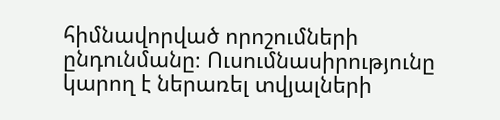հիմնավորված որոշումների ընդունմանը։ Ուսումնասիրությունը կարող է ներառել տվյալների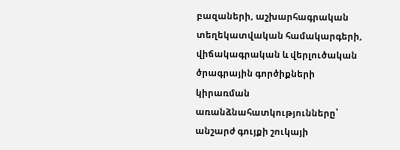բազաների, աշխարհագրական տեղեկատվական համակարգերի, վիճակագրական և վերլուծական ծրագրային գործիքների կիրառման առանձնահատկությունները՝ անշարժ գույքի շուկայի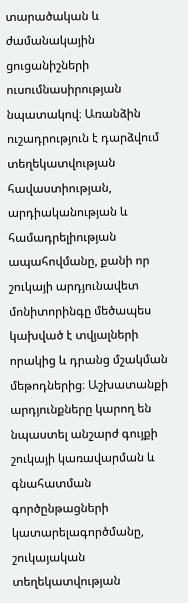տարածական և ժամանակային ցուցանիշների ուսումնասիրության նպատակով։ Առանձին ուշադրություն է դարձվում տեղեկատվության հավաստիության, արդիականության և համադրելիության ապահովմանը, քանի որ շուկայի արդյունավետ մոնիտորինգը մեծապես կախված է տվյալների որակից և դրանց մշակման մեթոդներից։ Աշխատանքի արդյունքները կարող են նպաստել անշարժ գույքի շուկայի կառավարման և գնահատման գործընթացների կատարելագործմանը, շուկայական տեղեկատվության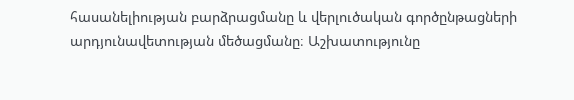հասանելիության բարձրացմանը և վերլուծական գործընթացների արդյունավետության մեծացմանը։ Աշխատությունը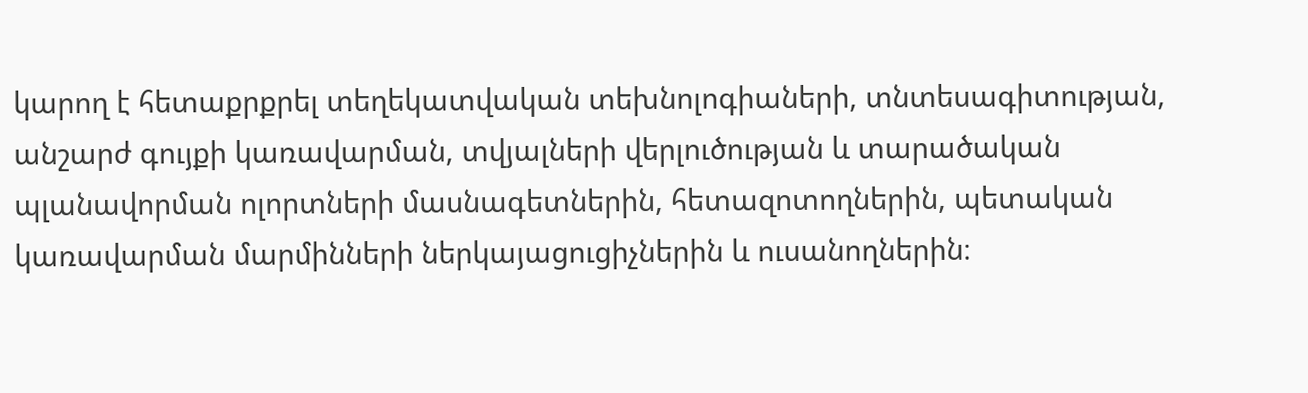կարող է հետաքրքրել տեղեկատվական տեխնոլոգիաների, տնտեսագիտության, անշարժ գույքի կառավարման, տվյալների վերլուծության և տարածական պլանավորման ոլորտների մասնագետներին, հետազոտողներին, պետական կառավարման մարմինների ներկայացուցիչներին և ուսանողներին։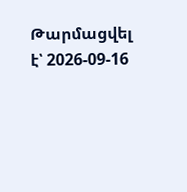Թարմացվել է՝ 2026-09-16